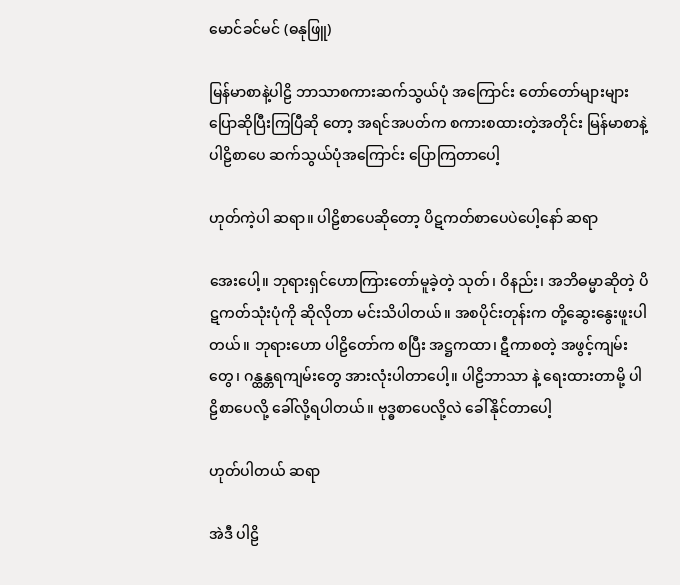မောင်ခင်မင် (ဓနုဖြူ)

မြန်မာစာနဲ့ပါဠိ ဘာသာစကားဆက်သွယ်ပုံ အကြောင်း တော်တော်များများ ပြောဆိုပြီးကြပြီဆို တော့ အရင်အပတ်က စကားစထားတဲ့အတိုင်း မြန်မာစာနဲ့ပါဠိစာပေ ဆက်သွယ်ပုံအကြောင်း ပြောကြတာပေါ့

ဟုတ်ကဲ့ပါ ဆရာ။ ပါဠိစာပေဆိုတော့ ပိဋကတ်စာပေပဲပေါ့နော် ဆရာ

အေးပေါ့။ ဘုရားရှင်ဟောကြားတော်မူခဲ့တဲ့ သုတ်၊ ဝိနည်း၊ အဘိဓမ္မာဆိုတဲ့ ပိဋကတ်သုံးပုံကို ဆိုလိုတာ မင်းသိပါတယ်။ အစပိုင်းတုန်းက တို့ဆွေးနွေးဖူးပါတယ်။ ဘုရားဟော ပါဠိတော်က စပြီး အဋ္ဌကထာ၊ ဋီကာစတဲ့ အဖွင့်ကျမ်းတွေ၊ ဂန္ထန္တရကျမ်းတွေ အားလုံးပါတာပေါ့။ ပါဠိဘာသာ နဲ့ ရေးထားတာမို့ ပါဠိစာပေလို့ ခေါ်လို့ရပါတယ်။ ဗုဒ္ဓစာပေလို့လဲ ခေါ်နိုင်တာပေါ့

ဟုတ်ပါတယ် ဆရာ

အဲဒီ ပါဠိ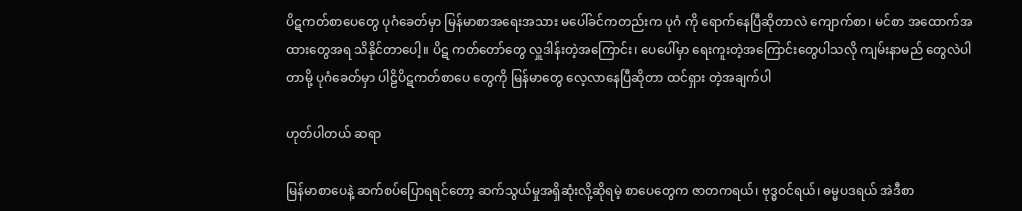ပိဋကတ်စာပေတွေ ပုဂံခေတ်မှာ မြန်မာစာအရေးအသား မပေါ်ခင်ကတည်းက ပုဂံ ကို ရောက်နေပြီဆိုတာလဲ ကျောက်စာ၊ မင်စာ အထောက်အထားတွေအရ သိနိုင်တာပေါ့။ ပိဋ ကတ်တော်တွေ လှူဒါန်းတဲ့အကြောင်း၊ ပေပေါ်မှာ ရေးကူးတဲ့အကြောင်းတွေပါသလို ကျမ်းနာမည် တွေလဲပါတာမို့ ပုဂံခေတ်မှာ ပါဠိပိဋကတ်စာပေ တွေကို မြန်မာတွေ လေ့လာနေပြီဆိုတာ ထင်ရှား တဲ့အချက်ပါ

ဟုတ်ပါတယ် ဆရာ

မြန်မာစာပေနဲ့ ဆက်စပ်ပြောရရင်တော့ ဆက်သွယ်မှုအရှိဆုံးလို့ဆိုရမဲ့ စာပေတွေက ဇာတကရယ်၊ ဗုဒ္ဓဝင်ရယ်၊ ဓမ္မပဒရယ် အဲဒီစာ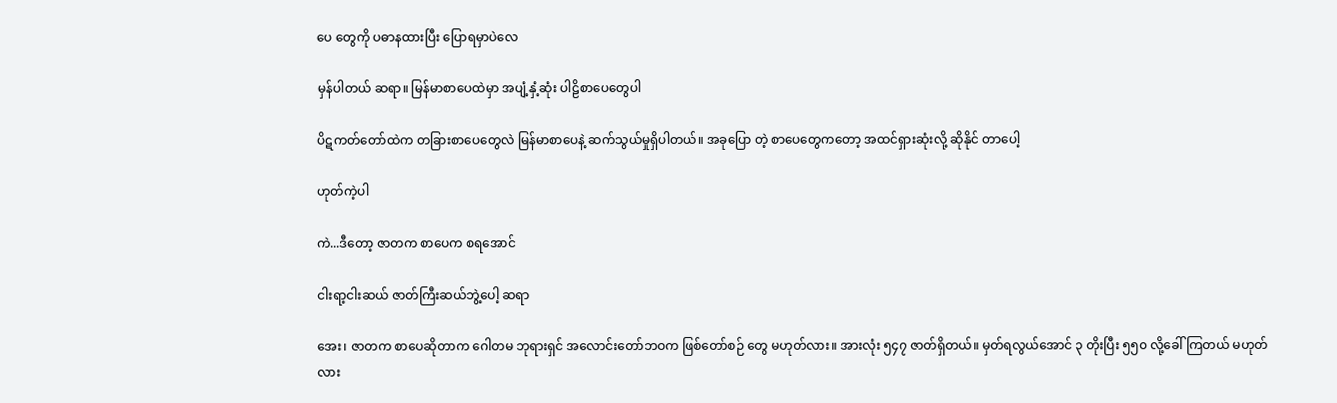ပေ တွေကို ပဓာနထားပြီး ပြောရမှာပဲလေ

မှန်ပါတယ် ဆရာ။ မြန်မာစာပေထဲမှာ အပျံ့နှံ့ဆုံး ပါဠိစာပေတွေပါ

ပိဋကတ်တော်ထဲက တခြားစာပေတွေလဲ မြန်မာစာပေနဲ့ ဆက်သွယ်မှုရှိပါတယ်။ အခုပြော တဲ့ စာပေတွေကတော့ အထင်ရှားဆုံးလို့ ဆိုနိုင် တာပေါ့

ဟုတ်ကဲ့ပါ

ကဲ...ဒီတော့ ဇာတက စာပေက စရအောင်

ငါးရာ့ငါးဆယ် ဇာတ်ကြီးဆယ်ဘွဲ့ပေါ့ ဆရာ

အေး၊ ဇာတက စာပေဆိုတာက ဂေါတမ ဘုရားရှင် အလောင်းတော်ဘဝက ဖြစ်တော်စဉ် တွေ မဟုတ်လား။ အားလုံး ၅၄၇ ဇာတ်ရှိတယ်။ မှတ်ရလွယ်အောင် ၃ တိုးပြီး ၅၅၀ လို့ခေါ်ကြတယ် မဟုတ်လား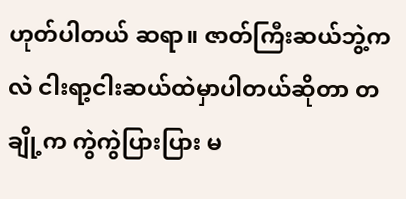ဟုတ်ပါတယ် ဆရာ။ ဇာတ်ကြီးဆယ်ဘွဲ့က လဲ ငါးရာ့ငါးဆယ်ထဲမှာပါတယ်ဆိုတာ တချို့က ကွဲကွဲပြားပြား မ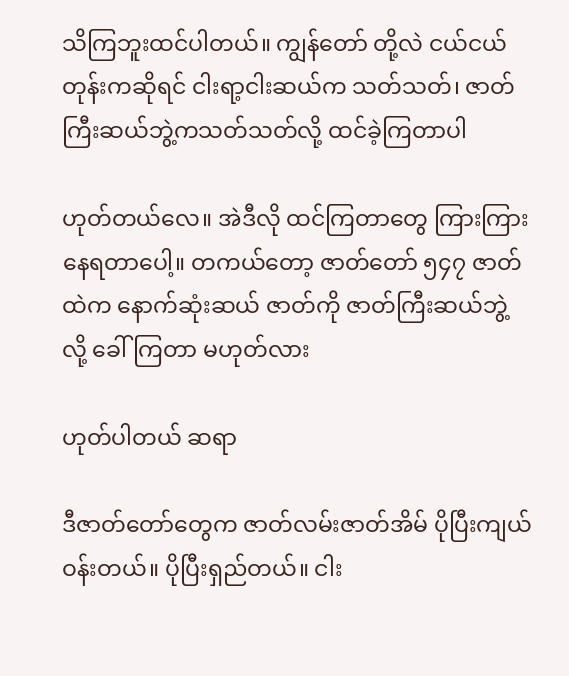သိကြဘူးထင်ပါတယ်။ ကျွန်တော် တို့လဲ ငယ်ငယ်တုန်းကဆိုရင် ငါးရာ့ငါးဆယ်က သတ်သတ်၊ ဇာတ်ကြီးဆယ်ဘွဲ့ကသတ်သတ်လို့ ထင်ခဲ့ကြတာပါ

ဟုတ်တယ်လေ။ အဲဒီလို ထင်ကြတာတွေ ကြားကြားနေရတာပေါ့။ တကယ်တော့ ဇာတ်တော် ၅၄၇ ဇာတ်ထဲက နောက်ဆုံးဆယ် ဇာတ်ကို ဇာတ်ကြီးဆယ်ဘွဲ့လို့ ခေါ်ကြတာ မဟုတ်လား

ဟုတ်ပါတယ် ဆရာ

ဒီဇာတ်တော်တွေက ဇာတ်လမ်းဇာတ်အိမ် ပိုပြီးကျယ်ဝန်းတယ်။ ပိုပြီးရှည်တယ်။ ငါး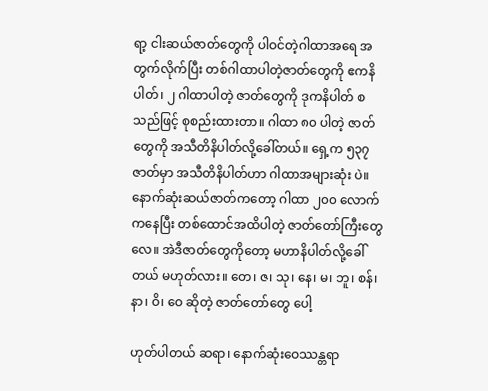ရာ့ ငါးဆယ်ဇာတ်တွေကို ပါဝင်တဲ့ဂါထာအရေ အတွက်လိုက်ပြီး တစ်ဂါထာပါတဲ့ဇာတ်တွေကို ဧကနိပါတ်၊ ၂ ဂါထာပါတဲ့ ဇာတ်တွေကို ဒုကနိပါတ် စသည်ဖြင့် စုစည်းထားတာ။ ဂါထာ ၈၀ ပါတဲ့ ဇာတ်တွေကို အသီတိနိပါတ်လို့ခေါ်တယ်။ ရှေ့က ၅၃၇ ဇာတ်မှာ အသီတိနိပါတ်ဟာ ဂါထာအများဆုံး ပဲ။ နောက်ဆုံးဆယ်ဇာတ်ကတော့ ဂါထာ ၂၀၀ လောက်ကနေပြီး တစ်ထောင်အထိပါတဲ့ ဇာတ်တော်ကြီးတွေလေ။ အဲဒီဇာတ်တွေကိုတော့ မဟာနိပါတ်လို့ခေါ်တယ် မဟုတ်လား။ တေ၊ ဇ၊ သု၊ နေ၊ မ၊ ဘူ၊ စန်၊ နာ၊ ဝိ၊ ဝေ ဆိုတဲ့ ဇာတ်တော်တွေ ပေါ့

ဟုတ်ပါတယ် ဆရာ၊ နောက်ဆုံးဝေဿန္တရာ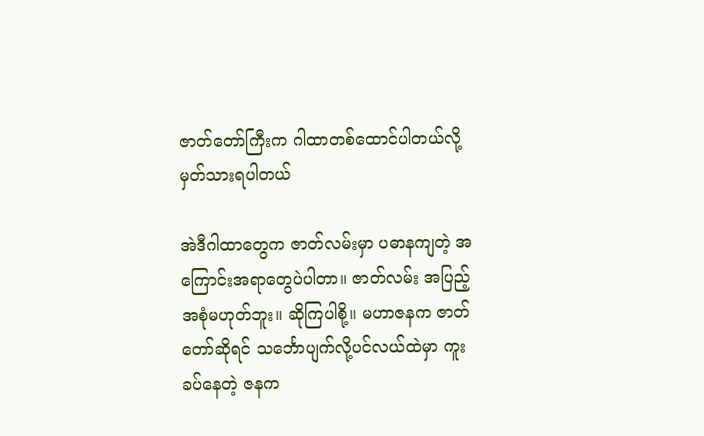ဇာတ်တော်ကြီးက ဂါထာတစ်ထောင်ပါတယ်လို့ မှတ်သားရပါတယ်

အဲဒီဂါထာတွေက ဇာတ်လမ်းမှာ ပဓာနကျတဲ့ အကြောင်းအရာတွေပဲပါတာ။ ဇာတ်လမ်း အပြည့် အစုံမဟုတ်ဘူး။ ဆိုကြပါစို့။ မဟာဇနက ဇာတ်တော်ဆိုရင် သင်္ဘောပျက်လို့ပင်လယ်ထဲမှာ ကူးခပ်နေတဲ့ ဇနက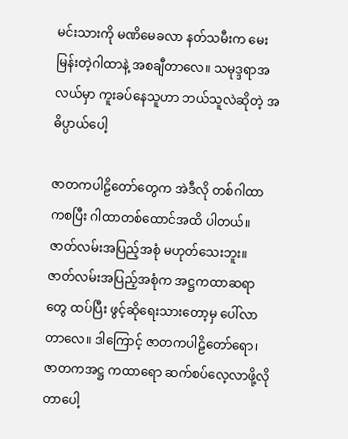မင်းသားကို မဏိမေခလာ နတ်သမီးက မေးမြန်းတဲ့ဂါထာနဲ့ အစချီတာလေ။ သမုဒ္ဒရာအလယ်မှာ ကူးခပ်နေသူဟာ ဘယ်သူလဲဆိုတဲ့ အဓိပ္ပာယ်ပေါ့

ဇာတကပါဠိတော်တွေက အဲဒီလို တစ်ဂါထာ ကစပြီး ဂါထာတစ်ထောင်အထိ ပါတယ်။ ဇာတ်လမ်းအပြည့်အစုံ မဟုတ်သေးဘူး။ ဇာတ်လမ်းအပြည့်အစုံက အဋ္ဌကထာဆရာတွေ ထပ်ပြီး ဖွင့်ဆိုရေးသားတော့မှ ပေါ်လာတာလေ။ ဒါကြောင့် ဇာတကပါဠိတော်ရော၊ ဇာတကအဋ္ဌ ကထာရော ဆက်စပ်လေ့လာဖို့လိုတာပေါ့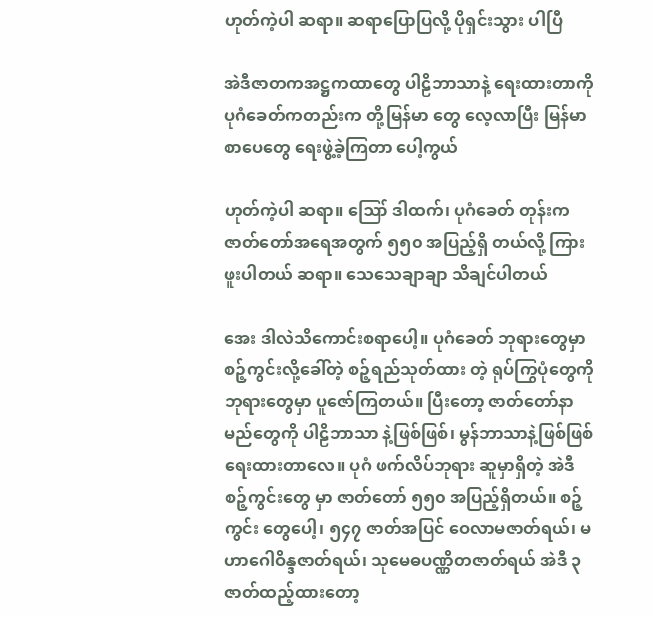ဟုတ်ကဲ့ပါ ဆရာ။ ဆရာပြောပြလို့ ပိုရှင်းသွား ပါပြီ

အဲဒီဇာတကအဋ္ဌကထာတွေ ပါဠိဘာသာနဲ့ ရေးထားတာကို ပုဂံခေတ်ကတည်းက တို့မြန်မာ တွေ လေ့လာပြီး မြန်မာစာပေတွေ ရေးဖွဲ့ခဲ့ကြတာ ပေါ့ကွယ်

ဟုတ်ကဲ့ပါ ဆရာ။ ဪ ဒါထက်၊ ပုဂံခေတ် တုန်းက ဇာတ်တော်အရေအတွက် ၅၅၀ အပြည့်ရှိ တယ်လို့ ကြားဖူးပါတယ် ဆရာ။ သေသေချာချာ သိချင်ပါတယ်

အေး ဒါလဲသိကောင်းစရာပေါ့။ ပုဂံခေတ် ဘုရားတွေမှာ စဉ့်ကွင်းလို့ခေါ်တဲ့ စဉ့်ရည်သုတ်ထား တဲ့ ရုပ်ကြွပုံတွေကို ဘုရားတွေမှာ ပူဇော်ကြတယ်။ ပြီးတော့ ဇာတ်တော်နာမည်တွေကို ပါဠိဘာသာ နဲ့ဖြစ်ဖြစ်၊ မွန်ဘာသာနဲ့ဖြစ်ဖြစ် ရေးထားတာလေ။ ပုဂံ ဖက်လိပ်ဘုရား ဆူမှာရှိတဲ့ အဲဒီစဉ့်ကွင်းတွေ မှာ ဇာတ်တော် ၅၅၀ အပြည့်ရှိတယ်။ စဉ့်ကွင်း တွေပေါ့၊ ၅၄၇ ဇာတ်အပြင် ဝေလာမဇာတ်ရယ်၊ မဟာဂေါဝိန္ဒဇာတ်ရယ်၊ သုမေဓပဏ္ဏိတဇာတ်ရယ် အဲဒီ ၃ ဇာတ်ထည့်ထားတော့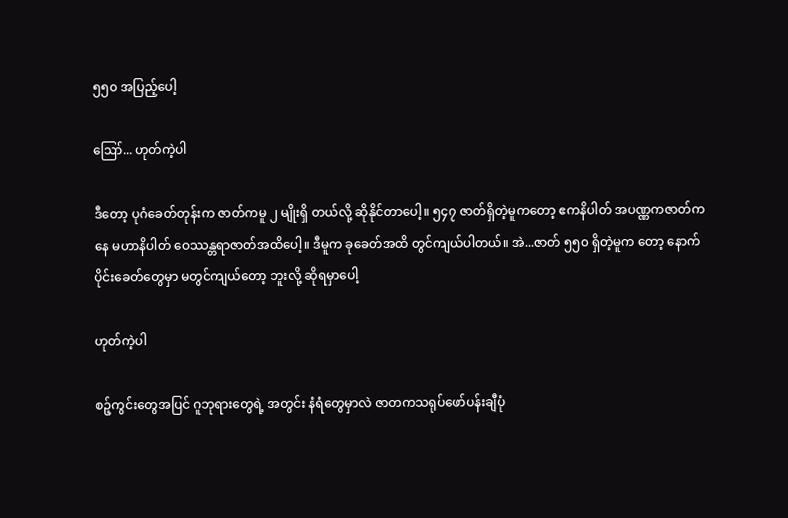၅၅၀ အပြည့်ပေါ့

ဪ... ဟုတ်ကဲ့ပါ

ဒီတော့ ပုဂံခေတ်တုန်းက ဇာတ်ကမူ ၂ မျိုးရှိ တယ်လို့ ဆိုနိုင်တာပေါ့။ ၅၄၇ ဇာတ်ရှိတဲ့မူကတော့ ဧကနိပါတ် အပဏ္ဏကဇာတ်ကနေ မဟာနိပါတ် ဝေဿန္တရာဇာတ်အထိပေါ့။ ဒီမူက ခုခေတ်အထိ တွင်ကျယ်ပါတယ်။ အဲ...ဇာတ် ၅၅၀ ရှိတဲ့မူက တော့ နောက်ပိုင်းခေတ်တွေမှာ မတွင်ကျယ်တော့ ဘူးလို့ ဆိုရမှာပေါ့

ဟုတ်ကဲ့ပါ

စဉ့်ကွင်းတွေအပြင် ဂူဘုရားတွေရဲ့ အတွင်း နံရံတွေမှာလဲ ဇာတကသရုပ်ဖော်ပန်းချီပုံ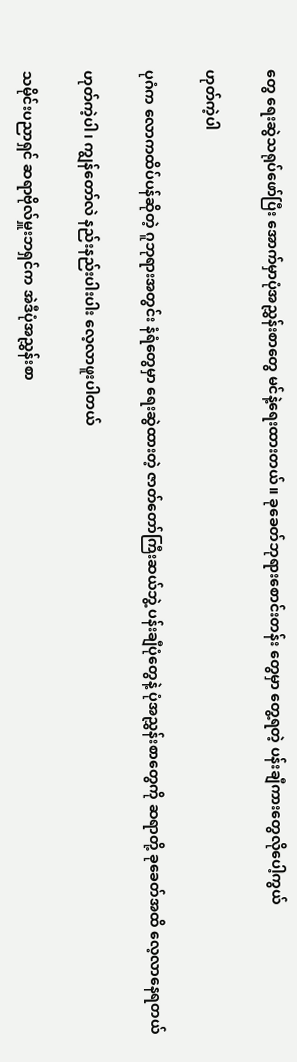တွေ ရေးဆွဲသရုပ်ဖော်ပြီး အောက်မှာပုံအညွှန်းစာတွေ မင်နဲ့ရေးထားတယ်။ ခုခေတ်ဘုရားစောင်းတန်း တွေမှာ တွေ့ရတဲ့ ပန်းချီကားတွေလိုပေါ့ကွယ်

ဟုတ်ကဲ့ပါ

ပုဂံက လောကထိပ်ပန်ဆိုတဲ့ ဂူဘုရားအတွင်း နံရံတွေမှာ ရေးဆွဲထားတဲ့ ဇာတ်တော်ကြီးဆယ်ဘွဲ့ ပန်းချီပုံတွေနဲ့ ပုံအညွှန်းစာတွေကို ဆရာတို့ ခုခေတ်အထိ လေ့လာနေရတယ်

ဟုတ်ကဲ့ပါ၊ ကျွန်တော်လဲ နည်းနည်းပါးပါး လေ့လာဖူးပါတယ်

သမိုင်းပညာရှင် ဆရာဗိုလ်မှူးဘရှင်က အဲဒီပုံအညွှန်းစာ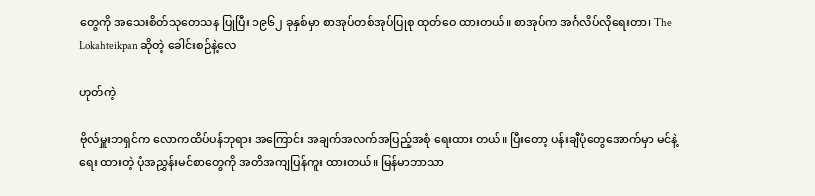တွေကို အသေးစိတ်သုတေသန ပြုပြီး ၁၉၆၂ ခုနှစ်မှာ စာအုပ်တစ်အုပ်ပြုစု ထုတ်ဝေ ထားတယ်။ စာအုပ်က အင်္ဂလိပ်လိုရေးတာ၊ The Lokahteikpan ဆိုတဲ့ ခေါင်းစဉ်နဲ့လေ

ဟုတ်ကဲ့

ဗိုလ်မှူးဘရှင်က လောကထိပ်ပန်ဘုရား အကြောင်း အချက်အလက်အပြည့်အစုံ ရေးထား တယ်။ ပြီးတော့ ပန်းချီပုံတွေအောက်မှာ မင်နဲ့ရေး ထားတဲ့ ပုံအညွှန်းမင်စာတွေကို အတိအကျပြန်ကူး ထားတယ်။ မြန်မာဘာသာ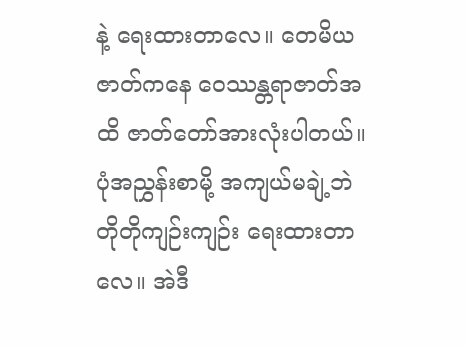နဲ့ ရေးထားတာလေ။ တေမိယဇာတ်ကနေ ဝေဿန္တရာဇာတ်အထိ ဇာတ်တော်အားလုံးပါတယ်။ ပုံအညွှန်းစာမို့ အကျယ်မချဲ့ဘဲ တိုတိုကျဉ်းကျဉ်း ရေးထားတာ လေ။ အဲဒီ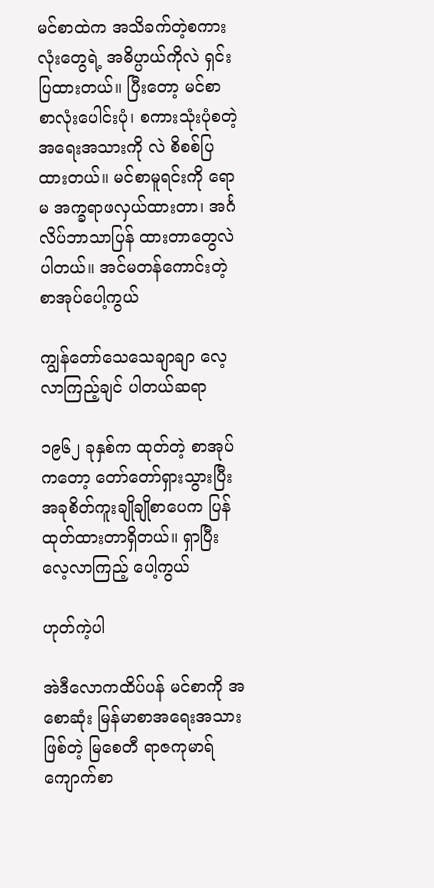မင်စာထဲက အသိခက်တဲ့စကားလုံးတွေရဲ့ အဓိပ္ပာယ်ကိုလဲ ရှင်းပြထားတယ်။ ပြီးတော့ မင်စာ စာလုံးပေါင်းပုံ၊ စကားသုံးပုံစတဲ့ အရေးအသားကို လဲ စိစစ်ပြထားတယ်။ မင်စာမူရင်းကို ရောမ အက္ခရာဖလှယ်ထားတာ၊ အင်္ဂလိပ်ဘာသာပြန် ထားတာတွေလဲ ပါတယ်။ အင်မတန်ကောင်းတဲ့ စာအုပ်ပေါ့ကွယ်

ကျွန်တော်သေသေချာချာ လေ့လာကြည့်ချင် ပါတယ်ဆရာ

၁၉၆၂ ခုနှစ်က ထုတ်တဲ့ စာအုပ်ကတော့ တော်တော်ရှားသွားပြီး အခုစိတ်ကူးချိုချိုစာပေက ပြန်ထုတ်ထားတာရှိတယ်။ ရှာပြီးလေ့လာကြည့် ပေါ့ကွယ်

ဟုတ်ကဲ့ပါ

အဲဒီလောကထိပ်ပန် မင်စာကို အစောဆုံး မြန်မာစာအရေးအသားဖြစ်တဲ့ မြစေတီ ရာဇကုမာရ်ကျောက်စာ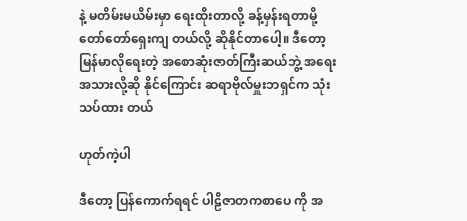နဲ့ မတိမ်းမယိမ်းမှာ ရေးထိုးတာလို့ ခန့်မှန်းရတာမို့ တော်တော်ရှေးကျ တယ်လို့ ဆိုနိုင်တာပေါ့။ ဒီတော့ မြန်မာလိုရေးတဲ့ အစောဆုံးဇာတ်ကြီးဆယ်ဘွဲ့ အရေးအသားလို့ဆို နိုင်ကြောင်း ဆရာဗိုလ်မှူးဘရှင်က သုံးသပ်ထား တယ်

ဟုတ်ကဲ့ပါ

ဒီတော့ ပြန်ကောက်ရရင် ပါဠိဇာတကစာပေ ကို အ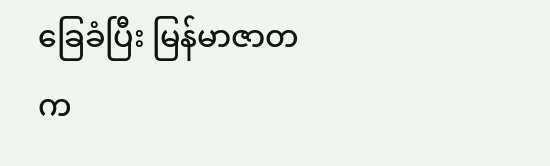ခြေခံပြီး မြန်မာဇာတက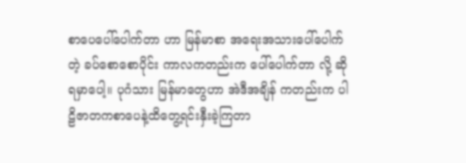စာပေပေါ်ပေါက်တာ ဟာ မြန်မာစာ အရေးအသားပေါ်ပေါက်တဲ့ ခပ်စောစောပိုင်း ကာလကတည်းက ပေါ်ပေါက်တာ လို့ ဆိုရမှာပေါ့။ ပုဂံသား မြန်မာတွေဟာ အဲဒီအချိန် ကတည်းက ပါဠိဇာတကစာပေနဲ့ထိတွေ့ရင်းနှီးခဲ့ကြတာ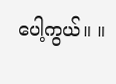ပေါ့ကွယ်။ ။